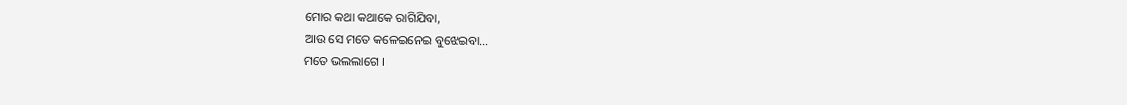ମୋର କଥା କଥାକେ ରାଗିଯିବା,
ଆଉ ସେ ମତେ କଳେଇନେଇ ବୁଝେଇବା…
ମତେ ଭଲଲାଗେ ।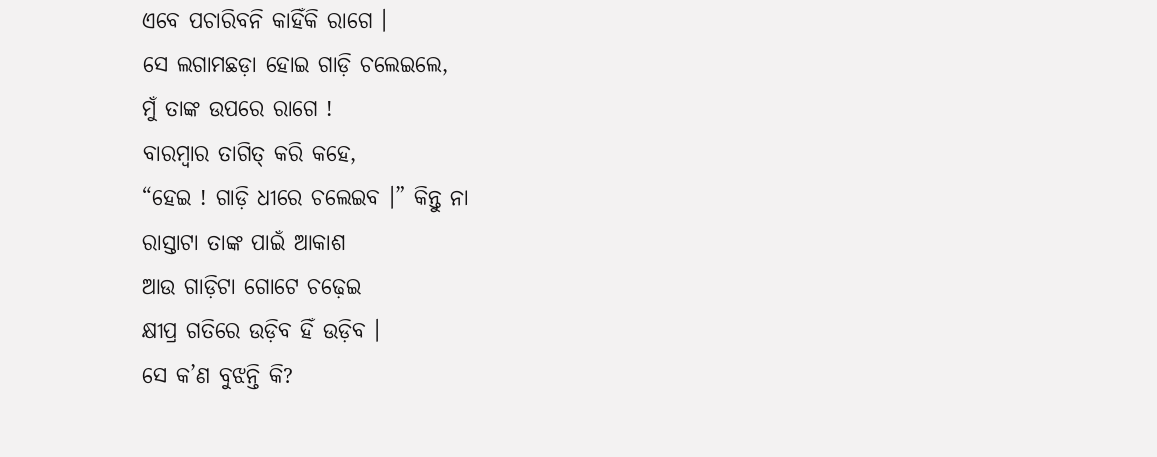ଏବେ ପଚାରିବନି କାହିଁକି ରାଗେ ।
ସେ ଲଗାମଛଡ଼ା ହୋଇ ଗାଡ଼ି ଚଲେଇଲେ,
ମୁଁ ତାଙ୍କ ଉପରେ ରାଗେ !
ବାରମ୍ବାର ତାଗିତ୍ କରି କହେ,
“ହେଇ ! ଗାଡ଼ି ଧୀରେ ଚଲେଇବ ।” କିନ୍ତୁ ନା
ରାସ୍ତାଟା ତାଙ୍କ ପାଇଁ ଆକାଶ
ଆଉ ଗାଡ଼ିଟା ଗୋଟେ ଚଢ଼େଇ
କ୍ଷୀପ୍ର ଗତିରେ ଉଡ଼ିବ ହିଁ ଉଡ଼ିବ ।
ସେ କ’ଣ ବୁଝନ୍ତି କି?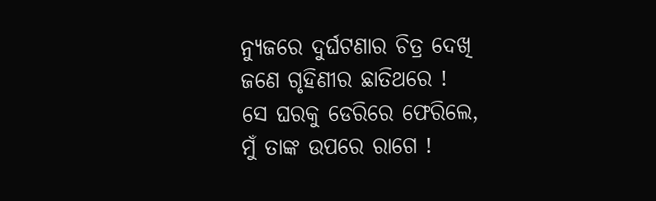ନ୍ୟୁଜରେ ଦୁର୍ଘଟଣାର ଚିତ୍ର ଦେଖି
ଜଣେ ଗୃହିଣୀର ଛାତିଥରେ !
ସେ ଘରକୁ ଡେରିରେ ଫେରିଲେ,
ମୁଁ ତାଙ୍କ ଉପରେ ରାଗେ !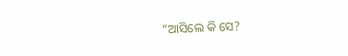“ଆସିଲେ କି ସେ?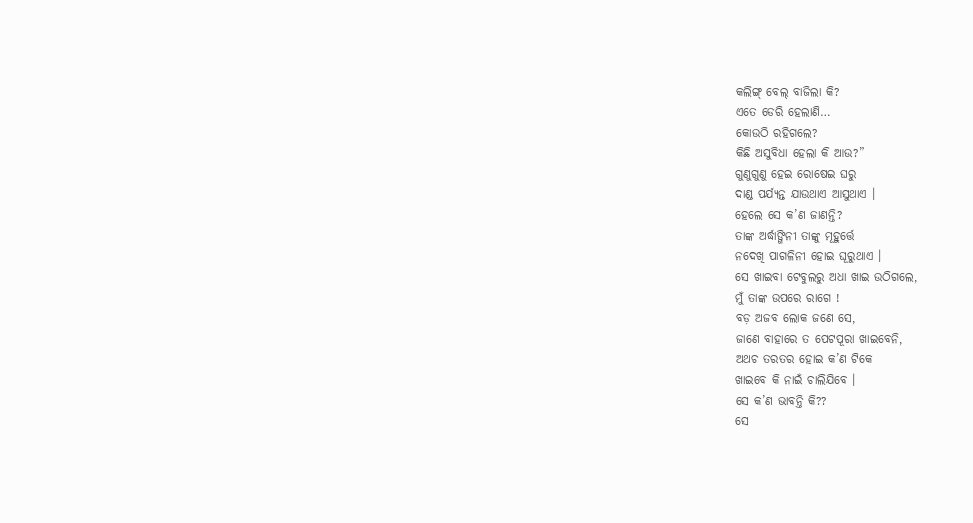କଲିଙ୍ଗ୍ ବେଲ୍ ବାଜିଲା କି?
ଏତେ ଡେରି ହେଲାଣି…
କୋଉଠି ରହିଗଲେ?
କିଛି ଅସୁବିଧା ହେଲା କି ଆଉ?”
ଗୁଣୁଗୁଣୁ ହେଇ ରୋଷେଇ ଘରୁ
ଦାଣ୍ଡ ପର୍ଯ୍ୟନ୍ତ ଯାଉଥାଏ ଆସୁଥାଏ ।
ହେଲେ ସେ କ’ଣ ଜାଣନ୍ତି?
ତାଙ୍କ ଅର୍ଦ୍ଧାଙ୍ଗିନୀ ତାଙ୍କୁ ମୂହୁର୍ତ୍ତେ
ନଦେଖି ପାଗଳିନୀ ହୋଇ ଘୂରୁଥାଏ ।
ସେ ଖାଇବା ଟେବୁଲରୁ ଅଧା ଖାଇ ଉଠିଗଲେ,
ମୁଁ ତାଙ୍କ ଉପରେ ରାଗେ !
ବଡ଼ ଅଜବ ଲୋକ ଜଣେ ସେ,
ଜାଣେ ବାହାରେ ତ ପେଟପୂରା ଖାଇବେନି,
ଅଥଚ ତରତର ହୋଇ କ’ଣ ଟିକେ
ଖାଇବେ କି ନାଇଁ ଚାଲିଯିବେ ।
ସେ କ’ଣ ଭାବନ୍ତି କି??
ସେ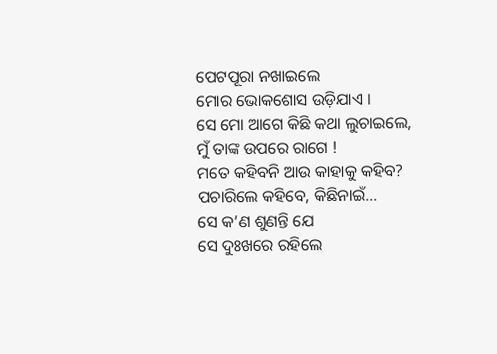ପେଟପୂରା ନଖାଇଲେ
ମୋର ଭୋକଶୋସ ଉଡ଼ିଯାଏ ।
ସେ ମୋ ଆଗେ କିଛି କଥା ଲୁଚାଇଲେ,
ମୁଁ ତାଙ୍କ ଉପରେ ରାଗେ !
ମତେ କହିବନି ଆଉ କାହାକୁ କହିବ?
ପଚାରିଲେ କହିବେ, କିଛିନାଇଁ…
ସେ କ’ଣ ଶୁଣନ୍ତି ଯେ
ସେ ଦୁଃଖରେ ରହିଲେ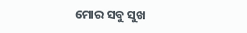ମୋର ସବୁ ସୁଖ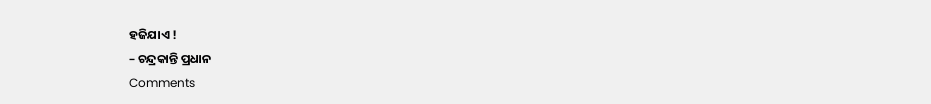ହଜିଯାଏ !
– ଚନ୍ଦ୍ରକାନ୍ତି ପ୍ରଧାନ
Comments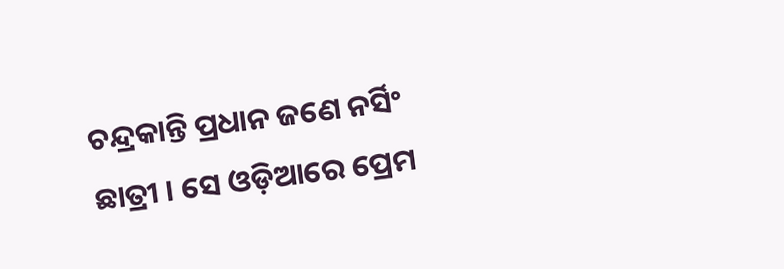ଚନ୍ଦ୍ରକାନ୍ତି ପ୍ରଧାନ ଜଣେ ନର୍ସିଂ ଛାତ୍ରୀ । ସେ ଓଡ଼ିଆରେ ପ୍ରେମ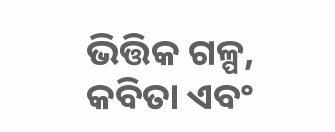ଭିତ୍ତିକ ଗଳ୍ପ, କବିତା ଏବଂ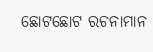ଛୋଟଛୋଟ ରଚନାମାନ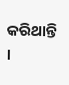କରିଥାନ୍ତି ।